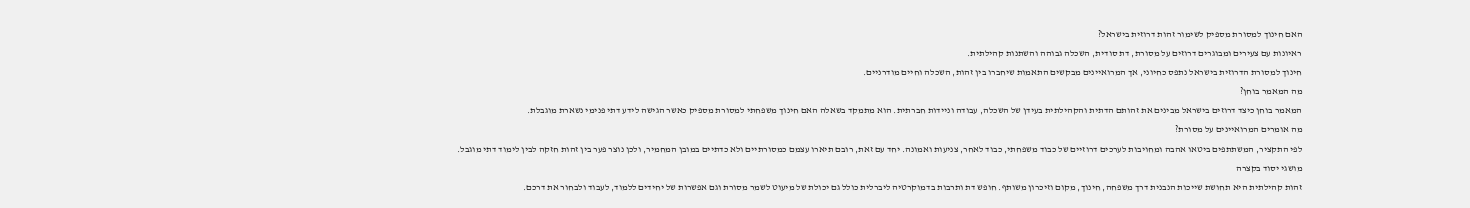האם חינוך למסורת מספיק לשימור זהות דרוזית בישראל?
ראיונות עם צעירים ומבוגרים דרוזים על מסורת, דת סודית, השכלה גבוהה והשתנות קהילתית.
חינוך למסורת הדרוזית בישראל נתפס כחיוני, אך המרואיינים מבקשים התאמות שיחברו בין זהות, השכלה וחיים מודרניים.
מה המאמר בוחן?
המאמר בוחן כיצד דרוזים בישראל מבינים את זהותם הדתית והקהילתית בעידן של השכלה, עבודה וניידות חברתית. הוא מתמקד בשאלה האם חינוך משפחתי למסורת מספיק כאשר הגישה לידע דתי פנימי נשארת מוגבלת.
מה אומרים המרואיינים על מסורת?
לפי התקציר, המשתתפים ביטאו אהבה ומחויבות לערכים דרוזיים של כבוד משפחתי, כבוד לאחר, צניעות ואמונה. יחד עם זאת, רובם תיארו עצמם כמסורתיים ולא כדתיים במובן המחמיר, ולכן נוצר פער בין זהות חזקה לבין לימוד דתי מוגבל.
מושגי יסוד בקצרה
זהות קהילתית היא תחושת שייכות הנבנית דרך משפחה, חינוך, מקום וזיכרון משותף. חופש דת ותרבות בדמוקרטיה ליברלית כולל גם יכולת של מיעוט לשמר מסורת וגם אפשרות של יחידים ללמוד, לעבוד ולבחור את דרכם.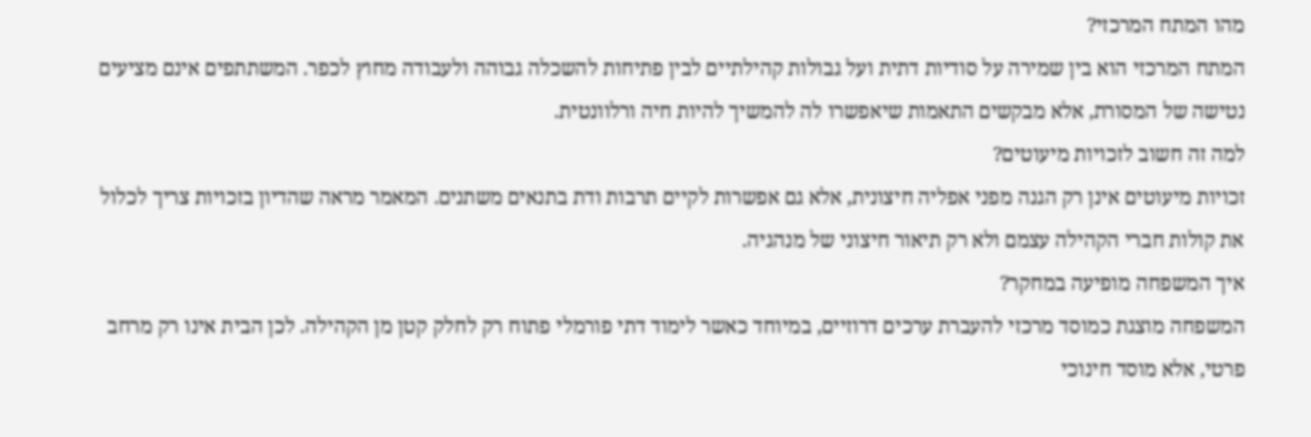מהו המתח המרכזי?
המתח המרכזי הוא בין שמירה על סודיות דתית ועל גבולות קהילתיים לבין פתיחות להשכלה גבוהה ולעבודה מחוץ לכפר. המשתתפים אינם מציעים נטישה של המסורת, אלא מבקשים התאמות שיאפשרו לה להמשיך להיות חיה ורלוונטית.
למה זה חשוב לזכויות מיעוטים?
זכויות מיעוטים אינן רק הגנה מפני אפליה חיצונית, אלא גם אפשרות לקיים תרבות ודת בתנאים משתנים. המאמר מראה שהדיון בזכויות צריך לכלול את קולות חברי הקהילה עצמם ולא רק תיאור חיצוני של מנהגיה.
איך המשפחה מופיעה במחקר?
המשפחה מוצגת כמוסד מרכזי להעברת ערכים דרוזיים, במיוחד כאשר לימוד דתי פורמלי פתוח רק לחלק קטן מן הקהילה. לכן הבית אינו רק מרחב פרטי, אלא מוסד חינוכי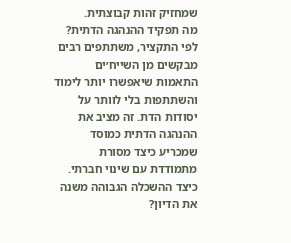שמחזיק זהות קבוצתית.
מה תפקיד ההנהגה הדתית?
לפי התקציר, משתתפים רבים מבקשים מן השייח׳ים התאמות שיאפשרו יותר לימוד והשתתפות בלי לוותר על יסודות הדת. זה מציב את ההנהגה הדתית כמוסד שמכריע כיצד מסורת מתמודדת עם שינוי חברתי.
כיצד ההשכלה הגבוהה משנה את הדיון?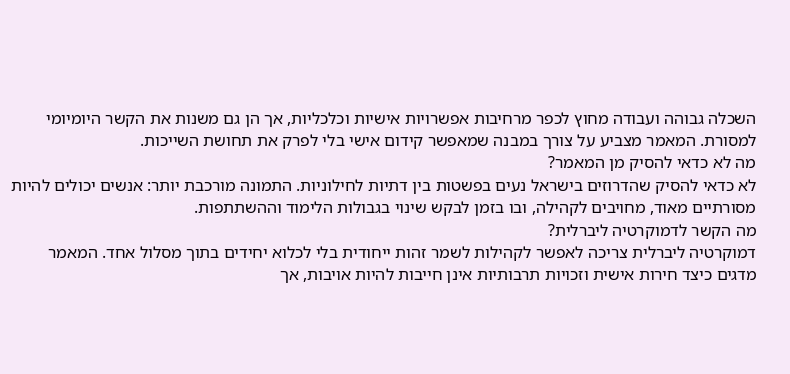השכלה גבוהה ועבודה מחוץ לכפר מרחיבות אפשרויות אישיות וכלכליות, אך הן גם משנות את הקשר היומיומי למסורת. המאמר מצביע על צורך במבנה שמאפשר קידום אישי בלי לפרק את תחושת השייכות.
מה לא כדאי להסיק מן המאמר?
לא כדאי להסיק שהדרוזים בישראל נעים בפשטות בין דתיות לחילוניות. התמונה מורכבת יותר: אנשים יכולים להיות מסורתיים מאוד, מחויבים לקהילה, ובו בזמן לבקש שינוי בגבולות הלימוד וההשתתפות.
מה הקשר לדמוקרטיה ליברלית?
דמוקרטיה ליברלית צריכה לאפשר לקהילות לשמר זהות ייחודית בלי לכלוא יחידים בתוך מסלול אחד. המאמר מדגים כיצד חירות אישית וזכויות תרבותיות אינן חייבות להיות אויבות, אך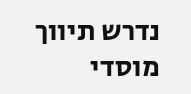נדרש תיווך מוסדי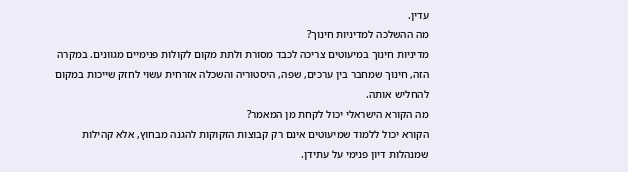עדין.
מה ההשלכה למדיניות חינוך?
מדיניות חינוך במיעוטים צריכה לכבד מסורת ולתת מקום לקולות פנימיים מגוונים. במקרה הזה, חינוך שמחבר בין ערכים, שפה, היסטוריה והשכלה אזרחית עשוי לחזק שייכות במקום להחליש אותה.
מה הקורא הישראלי יכול לקחת מן המאמר?
הקורא יכול ללמוד שמיעוטים אינם רק קבוצות הזקוקות להגנה מבחוץ, אלא קהילות שמנהלות דיון פנימי על עתידן.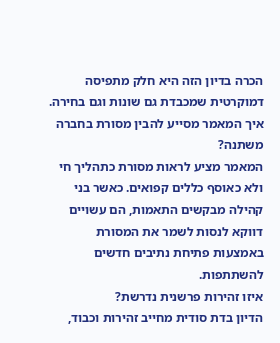הכרה בדיון הזה היא חלק מתפיסה דמוקרטית שמכבדת גם שונות וגם בחירה.
איך המאמר מסייע להבין מסורת בחברה משתנה?
המאמר מציע לראות מסורת כתהליך חי ולא כאוסף כללים קפואים. כאשר בני קהילה מבקשים התאמות, הם עשויים דווקא לנסות לשמר את המסורת באמצעות פתיחת נתיבים חדשים להשתתפות.
איזו זהירות פרשנית נדרשת?
הדיון בדת סודית מחייב זהירות וכבוד,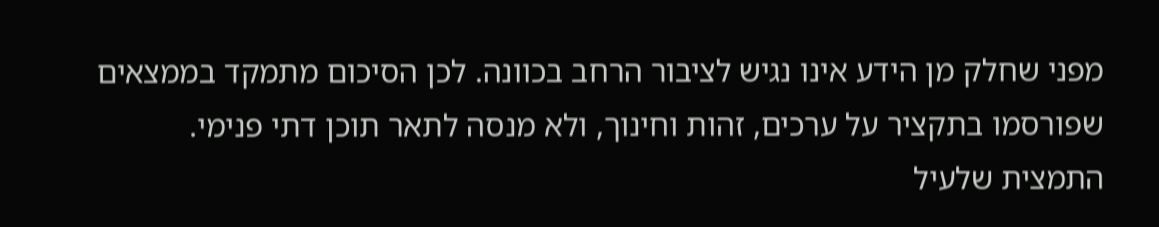מפני שחלק מן הידע אינו נגיש לציבור הרחב בכוונה. לכן הסיכום מתמקד בממצאים שפורסמו בתקציר על ערכים, זהות וחינוך, ולא מנסה לתאר תוכן דתי פנימי.
התמצית שלעיל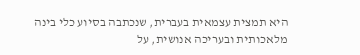היא תמצית עצמאית בעברית, שנכתבה בסיוע כלי בינה מלאכותית ובעריכה אנושית, על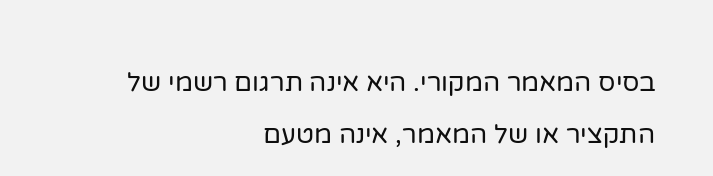בסיס המאמר המקורי. היא אינה תרגום רשמי של התקציר או של המאמר, אינה מטעם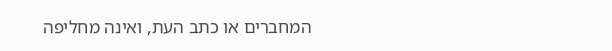המחברים או כתב העת, ואינה מחליפה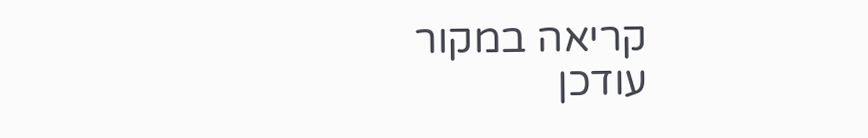קריאה במקור
עודכן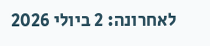לאחרונה: 2 ביולי 2026